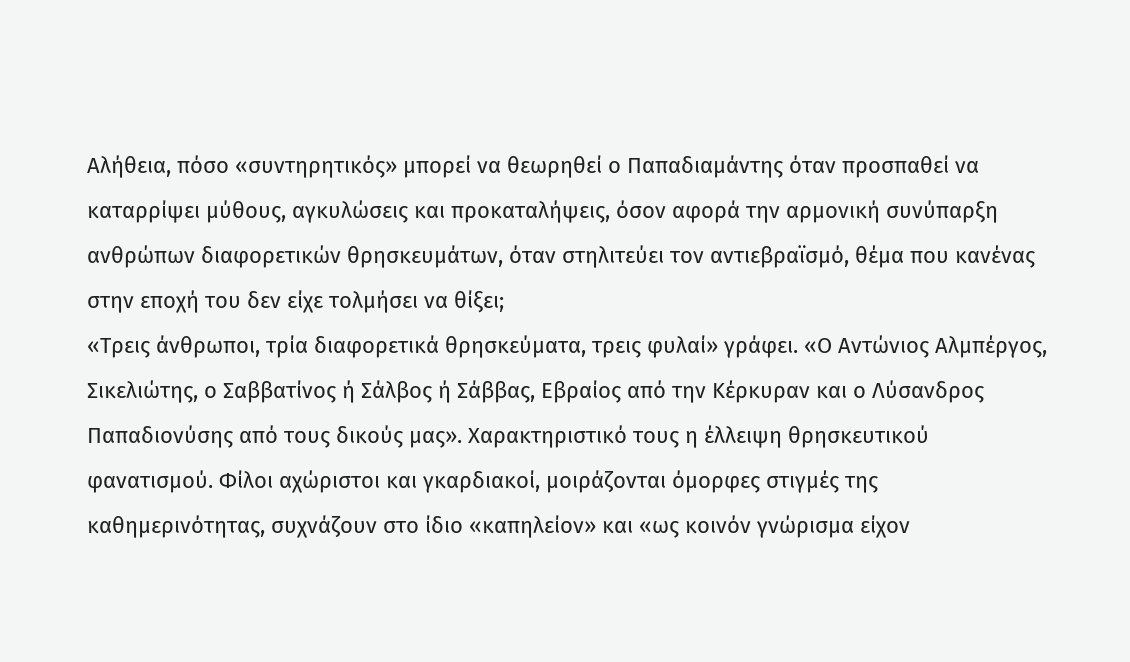Αλήθεια, πόσο «συντηρητικός» μπορεί να θεωρηθεί ο Παπαδιαμάντης όταν προσπαθεί να καταρρίψει μύθους, αγκυλώσεις και προκαταλήψεις, όσον αφορά την αρμονική συνύπαρξη ανθρώπων διαφορετικών θρησκευμάτων, όταν στηλιτεύει τον αντιεβραϊσμό, θέμα που κανένας στην εποχή του δεν είχε τολμήσει να θίξει;
«Τρεις άνθρωποι, τρία διαφορετικά θρησκεύματα, τρεις φυλαί» γράφει. «Ο Αντώνιος Αλμπέργος, Σικελιώτης, ο Σαββατίνος ή Σάλβος ή Σάββας, Εβραίος από την Κέρκυραν και ο Λύσανδρος Παπαδιονύσης από τους δικούς μας». Χαρακτηριστικό τους η έλλειψη θρησκευτικού φανατισμού. Φίλοι αχώριστοι και γκαρδιακοί, μοιράζονται όμορφες στιγμές της καθημερινότητας, συχνάζουν στο ίδιο «καπηλείον» και «ως κοινόν γνώρισμα είχον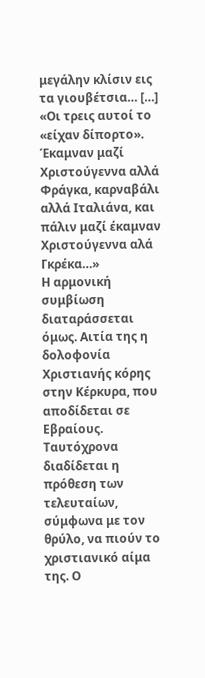μεγάλην κλίσιν εις τα γιουβέτσια… […] «Οι τρεις αυτοί το «είχαν δίπορτο». Έκαμναν μαζί Χριστούγεννα αλλά Φράγκα, καρναβάλι αλλά Ιταλιάνα, και πάλιν μαζί έκαμναν Χριστούγεννα αλά Γκρέκα…»
Η αρμονική συμβίωση διαταράσσεται όμως. Αιτία της η δολοφονία Χριστιανής κόρης στην Κέρκυρα, που αποδίδεται σε Εβραίους. Ταυτόχρονα διαδίδεται η πρόθεση των τελευταίων, σύμφωνα με τον θρύλο, να πιούν το χριστιανικό αίμα της. Ο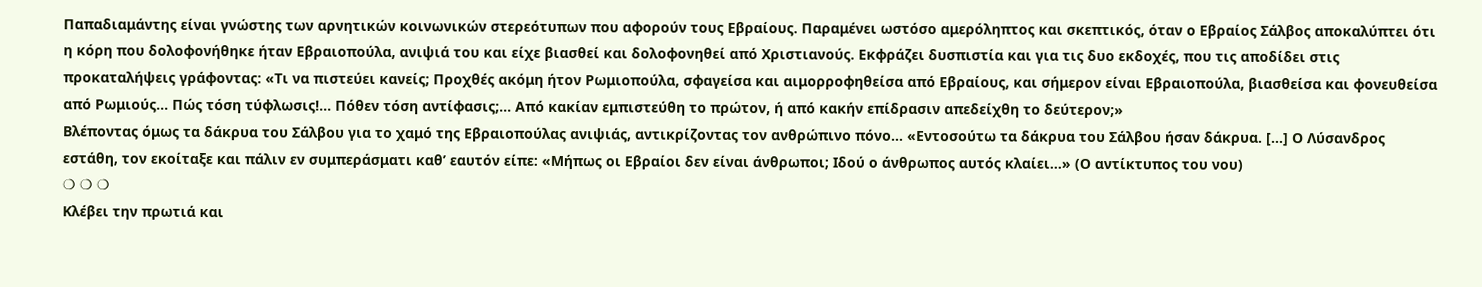Παπαδιαμάντης είναι γνώστης των αρνητικών κοινωνικών στερεότυπων που αφορούν τους Εβραίους. Παραμένει ωστόσο αμερόληπτος και σκεπτικός, όταν ο Εβραίος Σάλβος αποκαλύπτει ότι η κόρη που δολοφονήθηκε ήταν Εβραιοπούλα, ανιψιά του και είχε βιασθεί και δολοφονηθεί από Χριστιανούς. Εκφράζει δυσπιστία και για τις δυο εκδοχές, που τις αποδίδει στις προκαταλήψεις γράφοντας: «Τι να πιστεύει κανείς; Προχθές ακόμη ήτον Ρωμιοπούλα, σφαγείσα και αιμορροφηθείσα από Εβραίους, και σήμερον είναι Εβραιοπούλα, βιασθείσα και φονευθείσα από Ρωμιούς… Πώς τόση τύφλωσις!… Πόθεν τόση αντίφασις;… Από κακίαν εμπιστεύθη το πρώτον, ή από κακήν επίδρασιν απεδείχθη το δεύτερον;»
Βλέποντας όμως τα δάκρυα του Σάλβου για το χαμό της Εβραιοπούλας ανιψιάς, αντικρίζοντας τον ανθρώπινο πόνο… «Εντοσούτω τα δάκρυα του Σάλβου ήσαν δάκρυα. […] Ο Λύσανδρος εστάθη, τον εκοίταξε και πάλιν εν συμπεράσματι καθ’ εαυτόν είπε: «Μήπως οι Εβραίοι δεν είναι άνθρωποι; Ιδού ο άνθρωπος αυτός κλαίει…» (Ο αντίκτυπος του νου)
❍ ❍ ❍
Κλέβει την πρωτιά και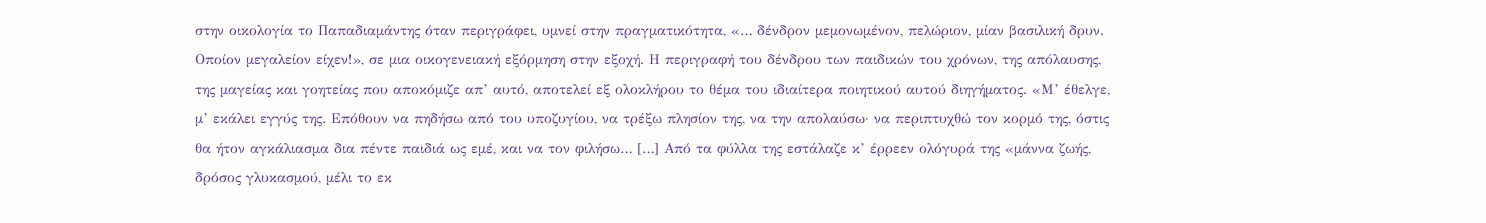στην οικολογία το Παπαδιαμάντης όταν περιγράφει, υμνεί στην πραγματικότητα, «… δένδρον μεμονωμένον, πελώριον, μίαν βασιλική δρυν. Οποίον μεγαλείον είχεν!», σε μια οικογενειακή εξόρμηση στην εξοχή. Η περιγραφή του δένδρου των παιδικών του χρόνων, της απόλαυσης, της μαγείας και γοητείας που αποκόμιζε απ’ αυτό, αποτελεί εξ ολοκλήρου το θέμα του ιδιαίτερα ποιητικού αυτού διηγήματος. «Μ’ έθελγε, μ’ εκάλει εγγύς της. Επόθουν να πηδήσω από του υποζυγίου, να τρέξω πλησίον της, να την απολαύσω· να περιπτυχθώ τον κορμό της, όστις θα ήτον αγκάλιασμα δια πέντε παιδιά ως εμέ, και να τον φιλήσω… […] Από τα φύλλα της εστάλαζε κ’ έρρεεν ολόγυρά της «μάννα ζωής, δρόσος γλυκασμού, μέλι το εκ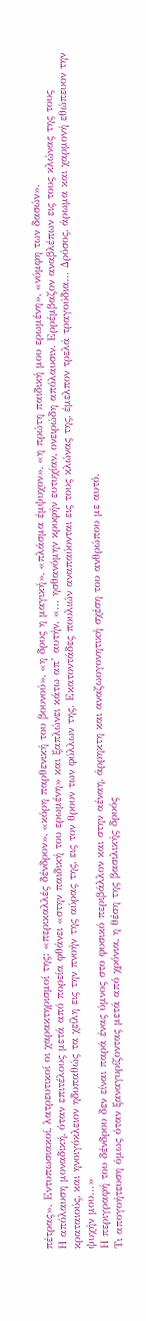πέτρας». Εντυπωσιακοί, λατρευτικοί οι χαρακτηρισμοί της: «περικαλλές δένδρον», «κόρη παρθενική του βουνού», «η δρυς η μαγική», «πλάσμα έμψυχον», «η πρώτη παιδική μου ερωμένη», «νύμφη των δασών».
Η απόλαυση μοναδική, όταν επιτέλους μετά από πορεία φθάνει «στην παιδική του ερωμένη» και ξαπλώνει κάτω απ’ αυτήν. «… ησθανόμην κρυφήν ευτυχίαν, ονειρώδη απόλαυσιν. Ερρέμβαζον αναβλέπων εις τους κλώνας της τους κραταιούς, και ηνοιγόκλειον ηδυπαθώς τα χείλη εις την πνοήν της αύρας της, εις τον θρουν των φύλλων της. Εκατοντάδες πουλιών αναπαύονται εις τους κλώνας της, έμελπον τρελά τραγούδια… Δρόσος, άρωμα και χαρμονή εθώπευον την ψυχήν μου…»
Η περιγραφή του δένδρου δεν είναι παρά ένας ύμνος στο φυσικό περιβάλλον και στην αέναη, άρρηκτη και αναζωογονητική σχέση του ανθρώπου με αυτό.
Τι απογοήτευση όμως όταν ξαναγυρίζοντας μετά από χρόνια, η θέση της βασιλικής δρυός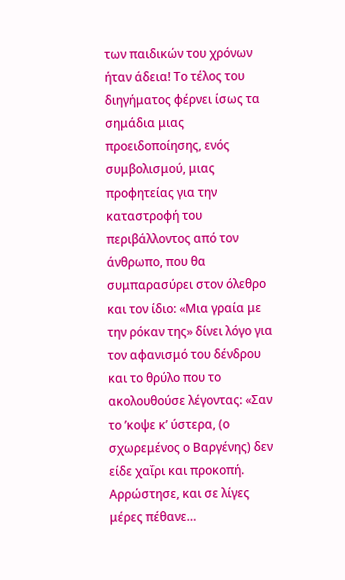των παιδικών του χρόνων ήταν άδεια! Το τέλος του διηγήματος φέρνει ίσως τα σημάδια μιας προειδοποίησης, ενός συμβολισμού, μιας προφητείας για την καταστροφή του περιβάλλοντος από τον άνθρωπο, που θα συμπαρασύρει στον όλεθρο και τον ίδιο: «Μια γραία με την ρόκαν της» δίνει λόγο για τον αφανισμό του δένδρου και το θρύλο που το ακολουθούσε λέγοντας: «Σαν το ’κοψε κ’ ύστερα, (ο σχωρεμένος ο Βαργένης) δεν είδε χαΐρι και προκοπή. Αρρώστησε, και σε λίγες μέρες πέθανε…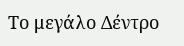Το μεγάλο Δέντρο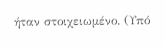ήταν στοιχειωμένο. (Υπό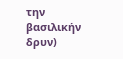την βασιλικήν δρυν)